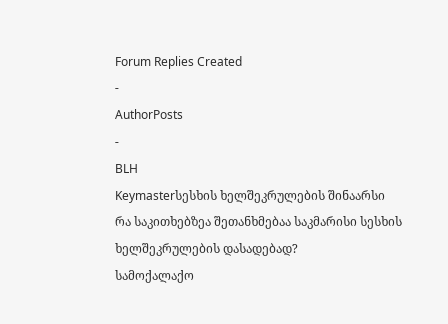Forum Replies Created
-
AuthorPosts
-
BLH
Keymasterსესხის ხელშეკრულების შინაარსი
რა საკითხებზეა შეთანხმებაა საკმარისი სესხის ხელშეკრულების დასადებად?
სამოქალაქო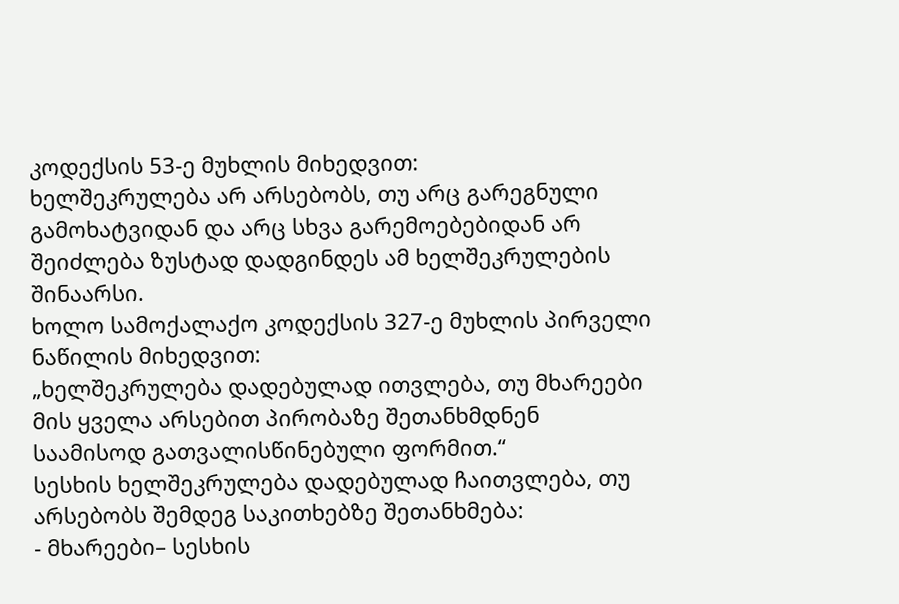კოდექსის 53-ე მუხლის მიხედვით:
ხელშეკრულება არ არსებობს, თუ არც გარეგნული გამოხატვიდან და არც სხვა გარემოებებიდან არ შეიძლება ზუსტად დადგინდეს ამ ხელშეკრულების შინაარსი.
ხოლო სამოქალაქო კოდექსის 327-ე მუხლის პირველი ნაწილის მიხედვით:
„ხელშეკრულება დადებულად ითვლება, თუ მხარეები მის ყველა არსებით პირობაზე შეთანხმდნენ საამისოდ გათვალისწინებული ფორმით.“
სესხის ხელშეკრულება დადებულად ჩაითვლება, თუ არსებობს შემდეგ საკითხებზე შეთანხმება:
- მხარეები– სესხის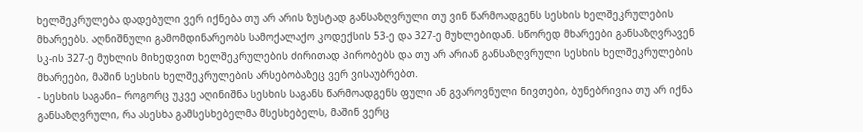ხელშეკრულება დადებული ვერ იქნება თუ არ არის ზუსტად განსაზღვრული თუ ვინ წარმოადგენს სესხის ხელშეკრულების მხარეებს. აღნიშნული გამომდინარეობს სამოქალაქო კოდექსის 53-ე და 327-ე მუხლებიდან. სწორედ მხარეები განსაზღვრავენ სკ-ის 327-ე მუხლის მიხედვით ხელშეკრულების ძირითად პირობებს და თუ არ არიან განსაზღვრული სესხის ხელშეკრულების მხარეები, მაშინ სესხის ხელშეკრულების არსებობაზეც ვერ ვისაუბრებთ.
- სესხის საგანი– როგორც უკვე აღინიშნა სესხის საგანს წარმოადგენს ფული ან გვაროვნული ნივთები, ბუნებრივია თუ არ იქნა განსაზღვრული, რა ასესხა გამსესხებელმა მსესხებელს, მაშინ ვერც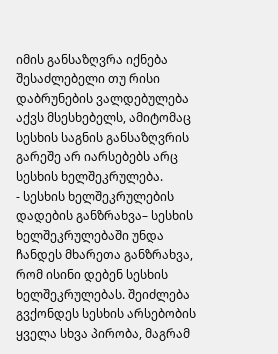იმის განსაზღვრა იქნება შესაძლებელი თუ რისი დაბრუნების ვალდებულება აქვს მსესხებელს, ამიტომაც სესხის საგნის განსაზღვრის გარეშე არ იარსებებს არც სესხის ხელშეკრულება.
- სესხის ხელშეკრულების დადების განზრახვა– სესხის ხელშეკრულებაში უნდა ჩანდეს მხარეთა განზრახვა, რომ ისინი დებენ სესხის ხელშეკრულებას. შეიძლება გვქონდეს სესხის არსებობის ყველა სხვა პირობა, მაგრამ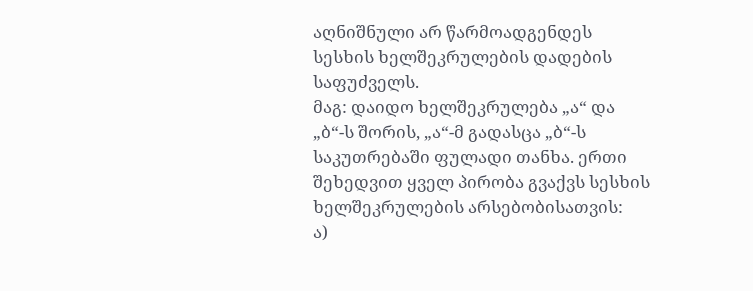აღნიშნული არ წარმოადგენდეს სესხის ხელშეკრულების დადების საფუძველს.
მაგ: დაიდო ხელშეკრულება „ა“ და „ბ“-ს შორის, „ა“-მ გადასცა „ბ“-ს საკუთრებაში ფულადი თანხა. ერთი შეხედვით ყველ პირობა გვაქვს სესხის ხელშეკრულების არსებობისათვის:
ა)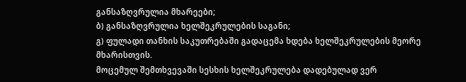განსაზღვრულია მხარეები;
ბ) განსაზღვრულია ხელშეკრულების საგანი;
გ) ფულადი თანხის საკუთრებაში გადაცემა ხდება ხელშეკრულების მეორე მხარისთვის.
მოცემულ შემთხვევაში სესხის ხელშეკრულება დადებულად ვერ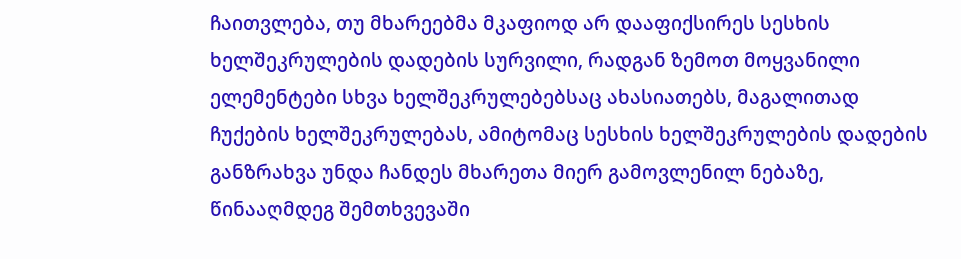ჩაითვლება, თუ მხარეებმა მკაფიოდ არ დააფიქსირეს სესხის ხელშეკრულების დადების სურვილი, რადგან ზემოთ მოყვანილი ელემენტები სხვა ხელშეკრულებებსაც ახასიათებს, მაგალითად ჩუქების ხელშეკრულებას, ამიტომაც სესხის ხელშეკრულების დადების განზრახვა უნდა ჩანდეს მხარეთა მიერ გამოვლენილ ნებაზე, წინააღმდეგ შემთხვევაში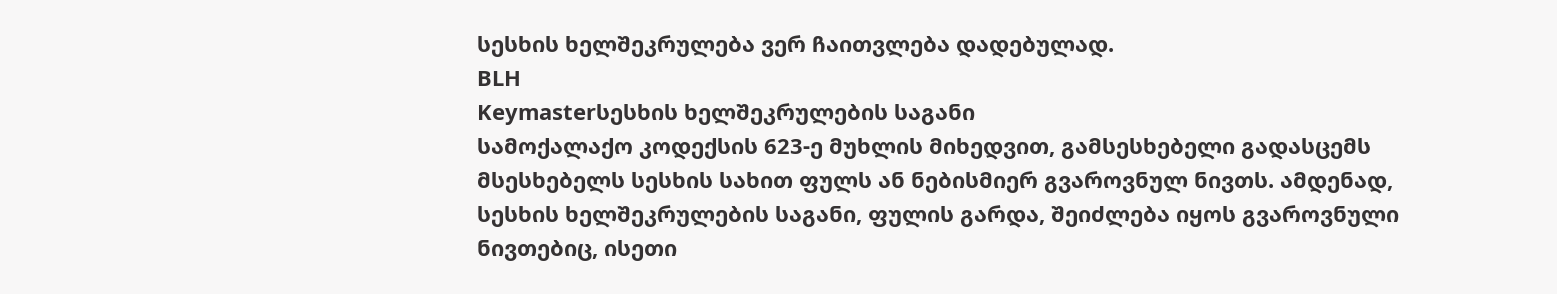სესხის ხელშეკრულება ვერ ჩაითვლება დადებულად.
BLH
Keymasterსესხის ხელშეკრულების საგანი
სამოქალაქო კოდექსის 623-ე მუხლის მიხედვით, გამსესხებელი გადასცემს მსესხებელს სესხის სახით ფულს ან ნებისმიერ გვაროვნულ ნივთს. ამდენად, სესხის ხელშეკრულების საგანი, ფულის გარდა, შეიძლება იყოს გვაროვნული ნივთებიც, ისეთი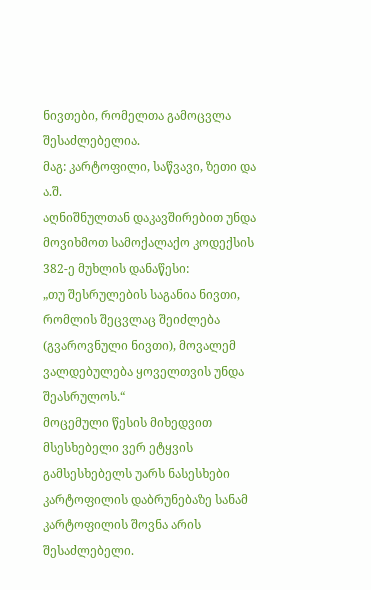ნივთები, რომელთა გამოცვლა შესაძლებელია.
მაგ: კარტოფილი, საწვავი, ზეთი და ა.შ.
აღნიშნულთან დაკავშირებით უნდა მოვიხმოთ სამოქალაქო კოდექსის 382-ე მუხლის დანაწესი:
„თუ შესრულების საგანია ნივთი, რომლის შეცვლაც შეიძლება (გვაროვნული ნივთი), მოვალემ ვალდებულება ყოველთვის უნდა შეასრულოს.“
მოცემული წესის მიხედვით მსესხებელი ვერ ეტყვის გამსესხებელს უარს ნასესხები კარტოფილის დაბრუნებაზე სანამ კარტოფილის შოვნა არის შესაძლებელი.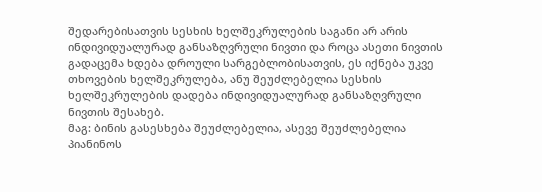შედარებისათვის სესხის ხელშეკრულების საგანი არ არის ინდივიდუალურად განსაზღვრული ნივთი და როცა ასეთი ნივთის გადაცემა ხდება დროული სარგებლობისათვის, ეს იქნება უკვე თხოვების ხელშეკრულება, ანუ შეუძლებელია სესხის ხელშეკრულების დადება ინდივიდუალურად განსაზღვრული ნივთის შესახებ.
მაგ: ბინის გასესხება შეუძლებელია, ასევე შეუძლებელია პიანინოს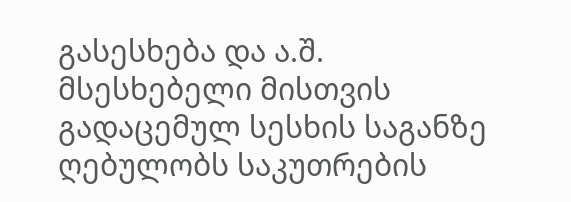გასესხება და ა.შ.
მსესხებელი მისთვის გადაცემულ სესხის საგანზე ღებულობს საკუთრების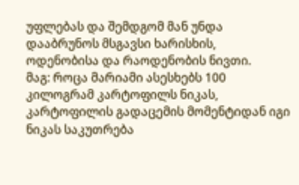უფლებას და შემდგომ მან უნდა დააბრუნოს მსგავსი ხარისხის, ოდენობისა და რაოდენობის ნივთი.
მაგ: როცა მარიამი ასესხებს 100 კილოგრამ კარტოფილს ნიკას, კარტოფილის გადაცემის მომენტიდან იგი ნიკას საკუთრება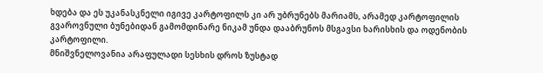ხდება და ეს უკანასკნელი იგივე კარტოფილს კი არ უბრუნებს მარიამს, არამედ კარტოფილის გვაროვნული ბუნებიდან გამომდინარე ნიკამ უნდა დააბრუნოს მსგავსი ხარისხის და ოდენობის კარტოფილი.
მნიშვნელოვანია არაფულადი სესხის დროს ზუსტად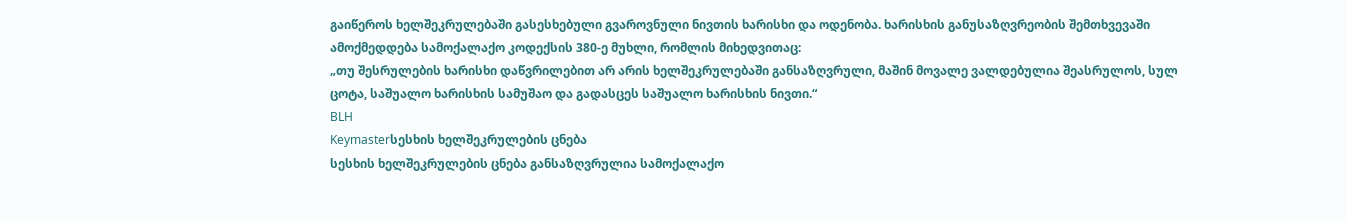გაიწეროს ხელშეკრულებაში გასესხებული გვაროვნული ნივთის ხარისხი და ოდენობა. ხარისხის განუსაზღვრეობის შემთხვევაში ამოქმედდება სამოქალაქო კოდექსის 380-ე მუხლი, რომლის მიხედვითაც:
„თუ შესრულების ხარისხი დაწვრილებით არ არის ხელშეკრულებაში განსაზღვრული, მაშინ მოვალე ვალდებულია შეასრულოს, სულ ცოტა, საშუალო ხარისხის სამუშაო და გადასცეს საშუალო ხარისხის ნივთი.“
BLH
Keymasterსესხის ხელშეკრულების ცნება
სესხის ხელშეკრულების ცნება განსაზღვრულია სამოქალაქო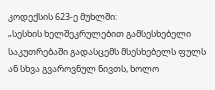კოდექსის 623-ე მუხლში:
„სესხის ხელშეკრულებით გამსესხებელი საკუთრებაში გადასცემს მსესხებელს ფულს ან სხვა გვაროვნულ ნივთს, ხოლო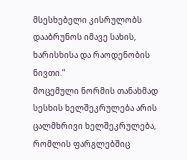მსესხებელი კისრულობს დააბრუნოს იმავე სახის, ხარისხისა და რაოდენობის ნივთი.“
მოცემული ნორმის თანახმად სესხის ხელშეკრულება არის ცალმხრივი ხელშეკრულება, რომლის ფარგლებშიც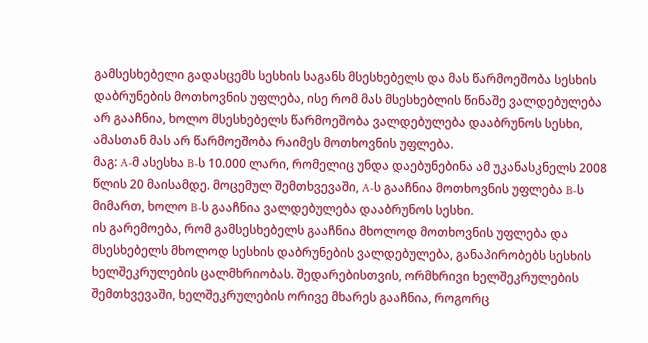გამსესხებელი გადასცემს სესხის საგანს მსესხებელს და მას წარმოეშობა სესხის დაბრუნების მოთხოვნის უფლება, ისე რომ მას მსესხებლის წინაშე ვალდებულება არ გააჩნია, ხოლო მსესხებელს წარმოეშობა ვალდებულება დააბრუნოს სესხი, ამასთან მას არ წარმოეშობა რაიმეს მოთხოვნის უფლება.
მაგ: A-მ ასესხა B-ს 10.000 ლარი, რომელიც უნდა დაებუნებინა ამ უკანასკნელს 2008 წლის 20 მაისამდე. მოცემულ შემთხვევაში, A-ს გააჩნია მოთხოვნის უფლება B-ს მიმართ, ხოლო B-ს გააჩნია ვალდებულება დააბრუნოს სესხი.
ის გარემოება, რომ გამსესხებელს გააჩნია მხოლოდ მოთხოვნის უფლება და მსესხებელს მხოლოდ სესხის დაბრუნების ვალდებულება, განაპირობებს სესხის ხელშეკრულების ცალმხრიობას. შედარებისთვის, ორმხრივი ხელშეკრულების შემთხვევაში, ხელშეკრულების ორივე მხარეს გააჩნია, როგორც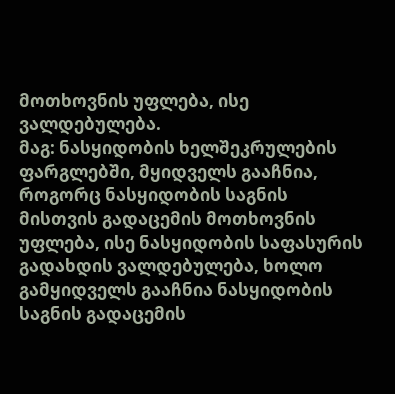მოთხოვნის უფლება, ისე ვალდებულება.
მაგ: ნასყიდობის ხელშეკრულების ფარგლებში, მყიდველს გააჩნია, როგორც ნასყიდობის საგნის მისთვის გადაცემის მოთხოვნის უფლება, ისე ნასყიდობის საფასურის გადახდის ვალდებულება, ხოლო გამყიდველს გააჩნია ნასყიდობის საგნის გადაცემის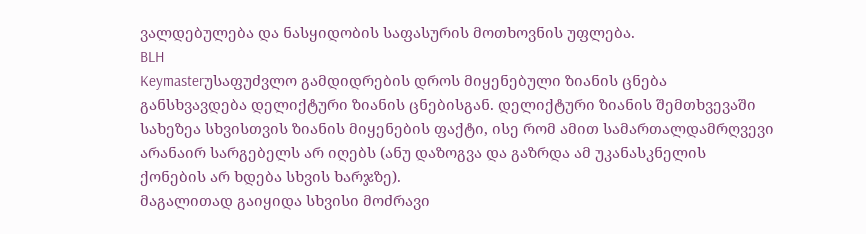ვალდებულება და ნასყიდობის საფასურის მოთხოვნის უფლება.
BLH
Keymasterუსაფუძვლო გამდიდრების დროს მიყენებული ზიანის ცნება განსხვავდება დელიქტური ზიანის ცნებისგან. დელიქტური ზიანის შემთხვევაში სახეზეა სხვისთვის ზიანის მიყენების ფაქტი, ისე რომ ამით სამართალდამრღვევი არანაირ სარგებელს არ იღებს (ანუ დაზოგვა და გაზრდა ამ უკანასკნელის ქონების არ ხდება სხვის ხარჯზე).
მაგალითად გაიყიდა სხვისი მოძრავი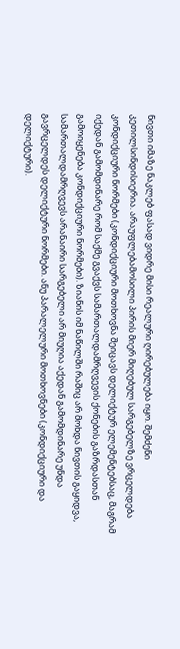ნივთი იმაზე ნაკლებ ფასად ვიდრე მისი რეალური ღირებულება იყო. შემძენი კეთილსინდისიერია. არაუფლებამოსილი პირის მიერ მიღებულ სარგებელზე ვრცელდება კონდიქციური ნორმები (კონდიქციური მოთხოვნა შეიცავს დელიქტურ ელემენტებსაც, მაგრამ იქედან გამომდინარე რომ საქმე გვაქვს სამართალდამრღვევის ქონების გაზრდასთან გამოიყენება კონდიქციური ნორმები). ზიანის იმ ნაწილში რაშიც არ მოხდა ნივთის გაყიდვა, სამართალდამრღვევს არანაირი სარგებელი არ მიუღია აქედან გამომდინარე უნდა გავრცელდეს დელიქტური ნორმები. ანუ პარალელური მოთხოვნები (კონდიქციური და დელიქტური).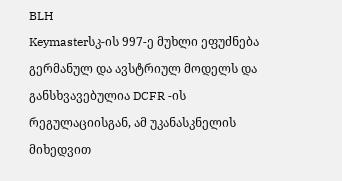BLH
Keymasterსკ-ის 997-ე მუხლი ეფუძნება გერმანულ და ავსტრიულ მოდელს და განსხვავებულია DCFR -ის რეგულაციისგან, ამ უკანასკნელის მიხედვით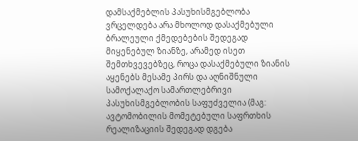დამსაქმებლის პასუხისმგებლობა ვრცელდება არა მხოლოდ დასაქმებული ბრალეული ქმედებების შედეგად მიყენებულ ზიანზე, არამედ ისეთ შემთხვევებზეც, როცა დასაქმებული ზიანის აყენებს მესამე პირს და აღნიშნული სამოქალაქო სამართლებრივი პასუხისმგებლობის საფუძველია (მაგ: ავტომობილის მომეტებული საფრთხის რეალიზაციის შედეგად დგება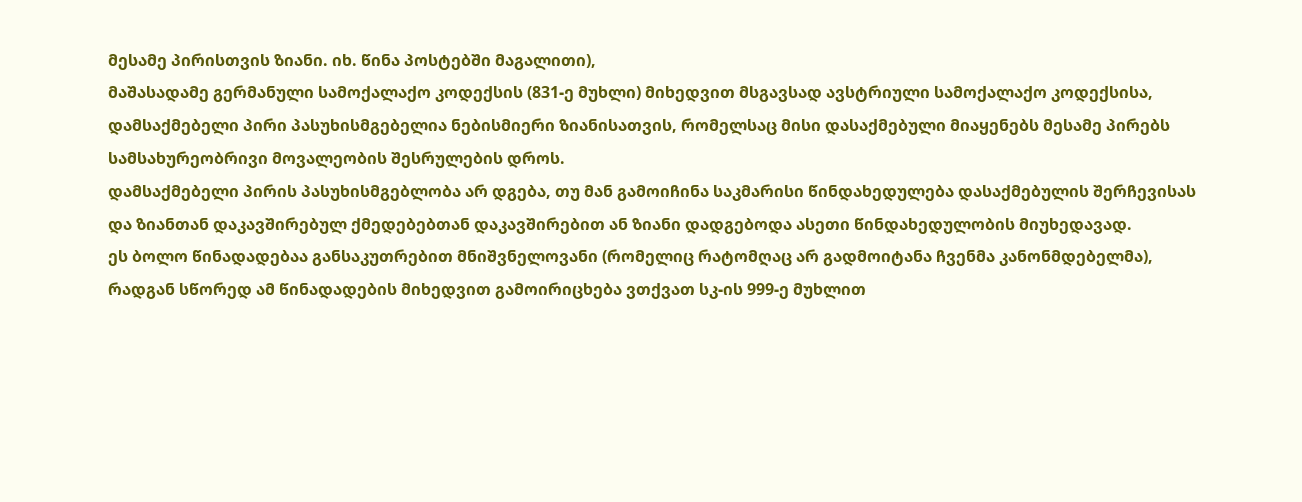მესამე პირისთვის ზიანი. იხ. წინა პოსტებში მაგალითი),
მაშასადამე გერმანული სამოქალაქო კოდექსის (831-ე მუხლი) მიხედვით მსგავსად ავსტრიული სამოქალაქო კოდექსისა, დამსაქმებელი პირი პასუხისმგებელია ნებისმიერი ზიანისათვის, რომელსაც მისი დასაქმებული მიაყენებს მესამე პირებს სამსახურეობრივი მოვალეობის შესრულების დროს.
დამსაქმებელი პირის პასუხისმგებლობა არ დგება, თუ მან გამოიჩინა საკმარისი წინდახედულება დასაქმებულის შერჩევისას და ზიანთან დაკავშირებულ ქმედებებთან დაკავშირებით ან ზიანი დადგებოდა ასეთი წინდახედულობის მიუხედავად.
ეს ბოლო წინადადებაა განსაკუთრებით მნიშვნელოვანი (რომელიც რატომღაც არ გადმოიტანა ჩვენმა კანონმდებელმა), რადგან სწორედ ამ წინადადების მიხედვით გამოირიცხება ვთქვათ სკ-ის 999-ე მუხლით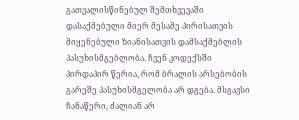გათვალისწინებულ შემთხვევაში დასაქმებული მიერ მესამე პირისათვის მიყენებული ზიანისათვის დამსაქმებლის პასუხისმგებლობა. ჩვენ კოდექსში პირდაპირ წერია, რომ ბრალის არსებობის გარეშე პასუხისმგელობა არ დგება. მსგავსი ჩანაწერი, ძალიან არ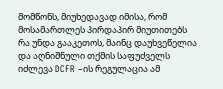მომწონს, მიუხედავად იმისა, რომ მოსამართლეს პირდაპირ მიუთითებს რა უნდა გააკეთოს, მაინც დაუხვეწელია და აღნიშნული თქმის საფუძველს იძლევა DCFR –ის რეგულაცია ამ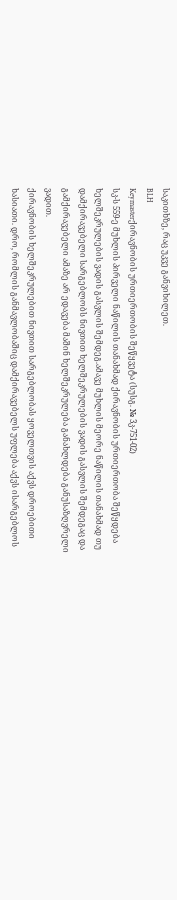საკითხზე, რაც უკვე განვიხილეთ.
BLH
Keymasterქირავნობის ურთიერთობის შეწყვეტა (სუსგ. № 3კ-751-02)
სკ-ს 559-ე მუხლის პირველი ნაწილის თანახმად ქირავნობის ურთიერთობა შეწყდება ხელშეკრულების ვადის გასვლის შემდეგ.ამავე მუხლის მეორე ნაწილის თანახმად თუ დამქირავებელი სარგებლობს ნივთით ხელშეკრულების ვადის გასვლის შემდეგაც და გამქირავებელი ამაზე არ ედავება მაშინ ხელშეკრულება განახლდება განუსაზღვრელი ვადით.
ქირავნობის ხელშეკრულებით ნივთით სარგებლობას ყოველთვის აქვს დროებითი ხასიათი. დრო, რომლის განმავლობაშიც დამქირავებელს უფლება აქვს ისარგებლოს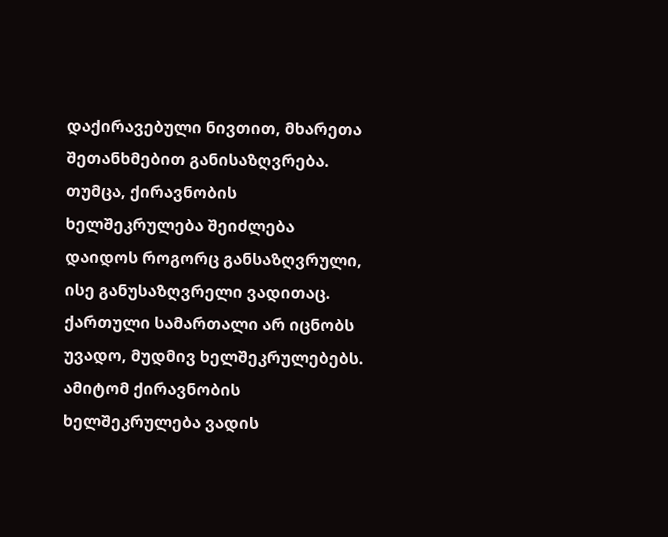დაქირავებული ნივთით, მხარეთა შეთანხმებით განისაზღვრება. თუმცა, ქირავნობის ხელშეკრულება შეიძლება დაიდოს როგორც განსაზღვრული, ისე განუსაზღვრელი ვადითაც. ქართული სამართალი არ იცნობს უვადო, მუდმივ ხელშეკრულებებს. ამიტომ ქირავნობის ხელშეკრულება ვადის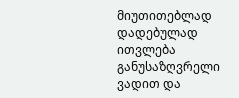მიუთითებლად დადებულად ითვლება განუსაზღვრელი ვადით და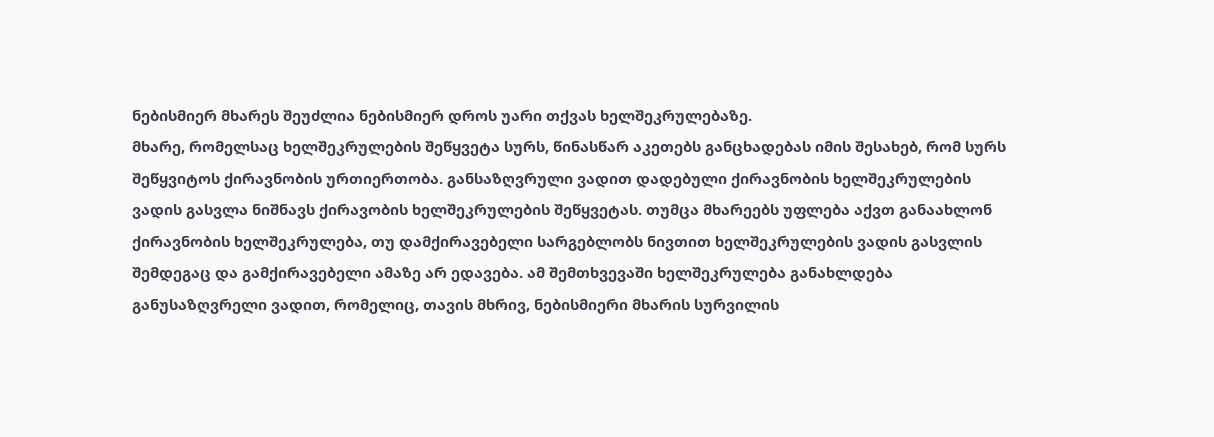ნებისმიერ მხარეს შეუძლია ნებისმიერ დროს უარი თქვას ხელშეკრულებაზე.
მხარე, რომელსაც ხელშეკრულების შეწყვეტა სურს, წინასწარ აკეთებს განცხადებას იმის შესახებ, რომ სურს შეწყვიტოს ქირავნობის ურთიერთობა. განსაზღვრული ვადით დადებული ქირავნობის ხელშეკრულების ვადის გასვლა ნიშნავს ქირავობის ხელშეკრულების შეწყვეტას. თუმცა მხარეებს უფლება აქვთ განაახლონ ქირავნობის ხელშეკრულება, თუ დამქირავებელი სარგებლობს ნივთით ხელშეკრულების ვადის გასვლის შემდეგაც და გამქირავებელი ამაზე არ ედავება. ამ შემთხვევაში ხელშეკრულება განახლდება განუსაზღვრელი ვადით, რომელიც, თავის მხრივ, ნებისმიერი მხარის სურვილის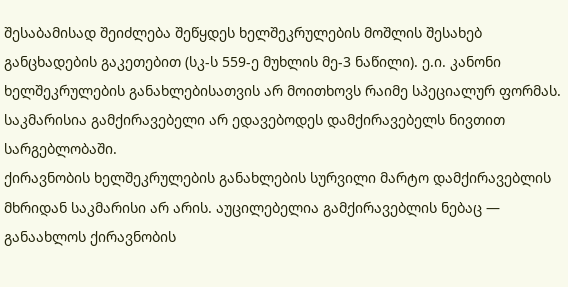შესაბამისად შეიძლება შეწყდეს ხელშეკრულების მოშლის შესახებ განცხადების გაკეთებით (სკ-ს 559-ე მუხლის მე-3 ნაწილი). ე.ი. კანონი ხელშეკრულების განახლებისათვის არ მოითხოვს რაიმე სპეციალურ ფორმას. საკმარისია გამქირავებელი არ ედავებოდეს დამქირავებელს ნივთით სარგებლობაში.
ქირავნობის ხელშეკრულების განახლების სურვილი მარტო დამქირავებლის მხრიდან საკმარისი არ არის. აუცილებელია გამქირავებლის ნებაც — განაახლოს ქირავნობის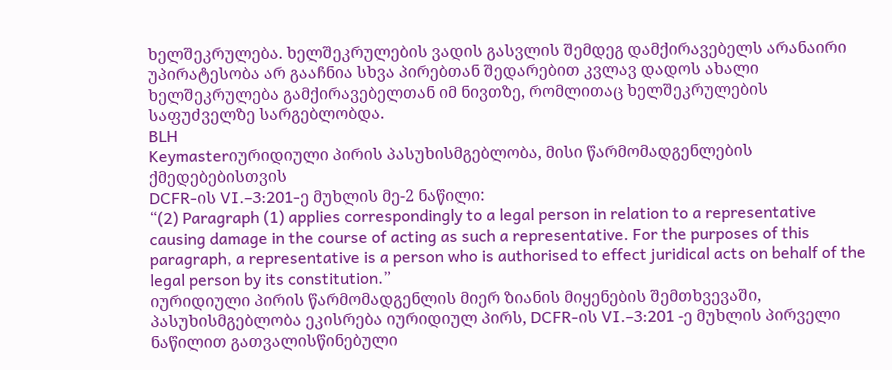ხელშეკრულება. ხელშეკრულების ვადის გასვლის შემდეგ დამქირავებელს არანაირი უპირატესობა არ გააჩნია სხვა პირებთან შედარებით კვლავ დადოს ახალი ხელშეკრულება გამქირავებელთან იმ ნივთზე, რომლითაც ხელშეკრულების საფუძველზე სარგებლობდა.
BLH
Keymasterიურიდიული პირის პასუხისმგებლობა, მისი წარმომადგენლების ქმედებებისთვის
DCFR-ის VI.–3:201-ე მუხლის მე-2 ნაწილი:
“(2) Paragraph (1) applies correspondingly to a legal person in relation to a representative causing damage in the course of acting as such a representative. For the purposes of this paragraph, a representative is a person who is authorised to effect juridical acts on behalf of the legal person by its constitution.”
იურიდიული პირის წარმომადგენლის მიერ ზიანის მიყენების შემთხვევაში, პასუხისმგებლობა ეკისრება იურიდიულ პირს, DCFR-ის VI.–3:201 -ე მუხლის პირველი ნაწილით გათვალისწინებული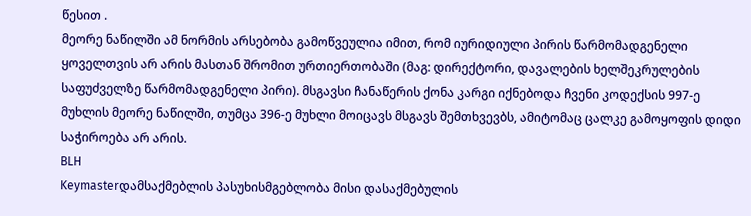წესით .
მეორე ნაწილში ამ ნორმის არსებობა გამოწვეულია იმით, რომ იურიდიული პირის წარმომადგენელი ყოველთვის არ არის მასთან შრომით ურთიერთობაში (მაგ: დირექტორი, დავალების ხელშეკრულების საფუძველზე წარმომადგენელი პირი). მსგავსი ჩანაწერის ქონა კარგი იქნებოდა ჩვენი კოდექსის 997-ე მუხლის მეორე ნაწილში, თუმცა 396-ე მუხლი მოიცავს მსგავს შემთხვევბს, ამიტომაც ცალკე გამოყოფის დიდი საჭიროება არ არის.
BLH
Keymasterდამსაქმებლის პასუხისმგებლობა მისი დასაქმებულის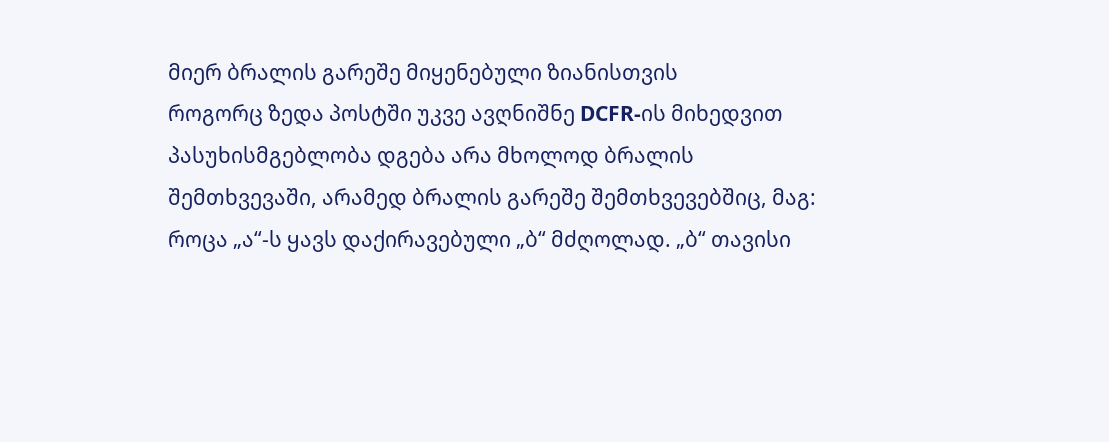მიერ ბრალის გარეშე მიყენებული ზიანისთვის
როგორც ზედა პოსტში უკვე ავღნიშნე DCFR-ის მიხედვით პასუხისმგებლობა დგება არა მხოლოდ ბრალის შემთხვევაში, არამედ ბრალის გარეშე შემთხვევებშიც, მაგ: როცა „ა“-ს ყავს დაქირავებული „ბ“ მძღოლად. „ბ“ თავისი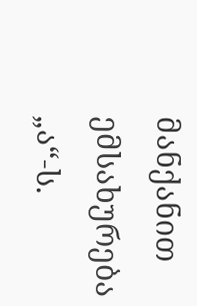მანქანით ემსახურება „ა“-ს.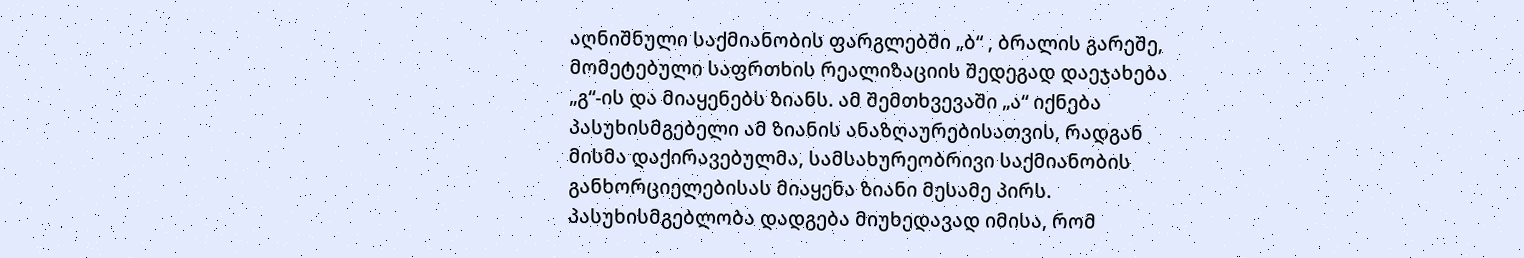აღნიშნული საქმიანობის ფარგლებში „ბ“ , ბრალის გარეშე, მომეტებული საფრთხის რეალიზაციის შედეგად დაეჯახება „გ“-ის და მიაყენებს ზიანს. ამ შემთხვევაში „ა“ იქნება პასუხისმგებელი ამ ზიანის ანაზღაურებისათვის, რადგან მისმა დაქირავებულმა, სამსახურეობრივი საქმიანობის განხორციელებისას მიაყენა ზიანი მესამე პირს. პასუხისმგებლობა დადგება მიუხედავად იმისა, რომ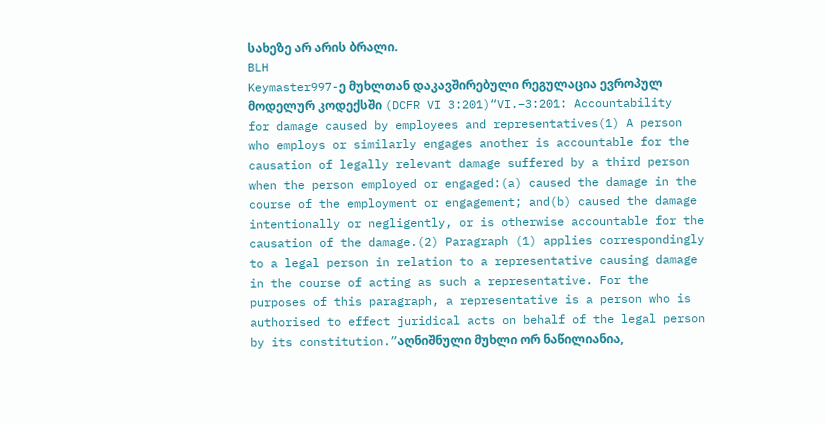სახეზე არ არის ბრალი.
BLH
Keymaster997-ე მუხლთან დაკავშირებული რეგულაცია ევროპულ მოდელურ კოდექსში (DCFR VI 3:201)“VI.–3:201: Accountability for damage caused by employees and representatives(1) A person who employs or similarly engages another is accountable for the causation of legally relevant damage suffered by a third person when the person employed or engaged:(a) caused the damage in the course of the employment or engagement; and(b) caused the damage intentionally or negligently, or is otherwise accountable for the causation of the damage.(2) Paragraph (1) applies correspondingly to a legal person in relation to a representative causing damage in the course of acting as such a representative. For the purposes of this paragraph, a representative is a person who is authorised to effect juridical acts on behalf of the legal person by its constitution.”აღნიშნული მუხლი ორ ნაწილიანია,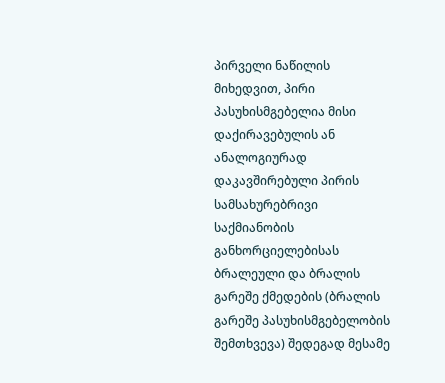პირველი ნაწილის მიხედვით, პირი პასუხისმგებელია მისი დაქირავებულის ან ანალოგიურად დაკავშირებული პირის სამსახურებრივი საქმიანობის განხორციელებისას ბრალეული და ბრალის გარეშე ქმედების (ბრალის გარეშე პასუხისმგებელობის შემთხვევა) შედეგად მესამე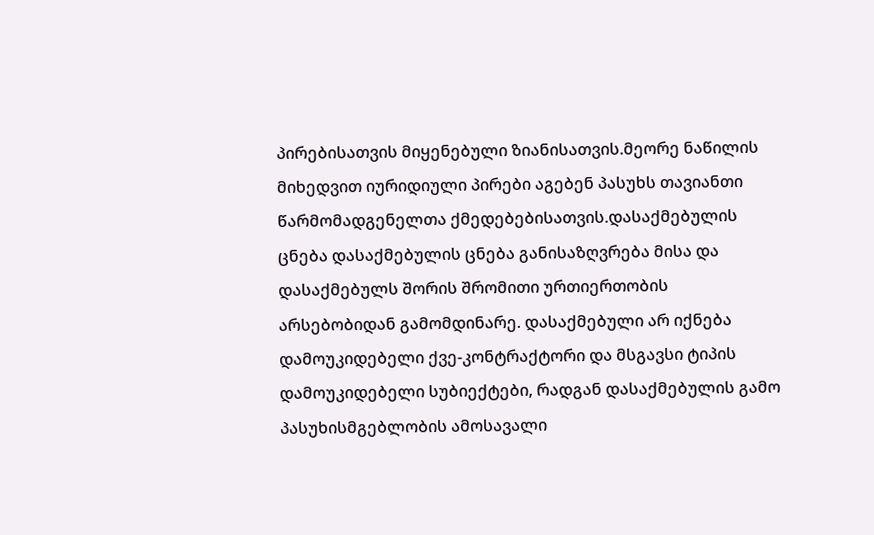პირებისათვის მიყენებული ზიანისათვის.მეორე ნაწილის მიხედვით იურიდიული პირები აგებენ პასუხს თავიანთი წარმომადგენელთა ქმედებებისათვის.დასაქმებულის ცნება დასაქმებულის ცნება განისაზღვრება მისა და დასაქმებულს შორის შრომითი ურთიერთობის არსებობიდან გამომდინარე. დასაქმებული არ იქნება დამოუკიდებელი ქვე-კონტრაქტორი და მსგავსი ტიპის დამოუკიდებელი სუბიექტები, რადგან დასაქმებულის გამო პასუხისმგებლობის ამოსავალი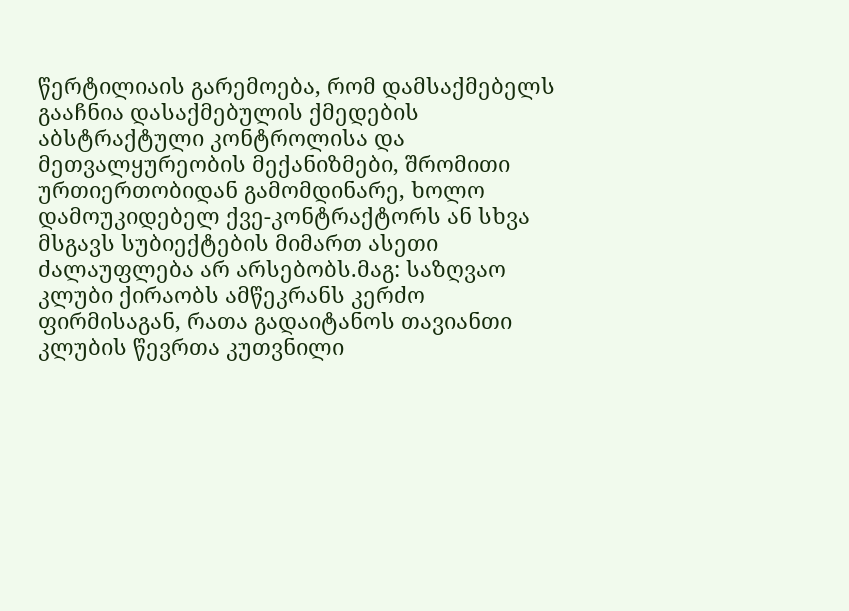წერტილიაის გარემოება, რომ დამსაქმებელს გააჩნია დასაქმებულის ქმედების აბსტრაქტული კონტროლისა და მეთვალყურეობის მექანიზმები, შრომითი ურთიერთობიდან გამომდინარე, ხოლო დამოუკიდებელ ქვე-კონტრაქტორს ან სხვა მსგავს სუბიექტების მიმართ ასეთი ძალაუფლება არ არსებობს.მაგ: საზღვაო კლუბი ქირაობს ამწეკრანს კერძო ფირმისაგან, რათა გადაიტანოს თავიანთი კლუბის წევრთა კუთვნილი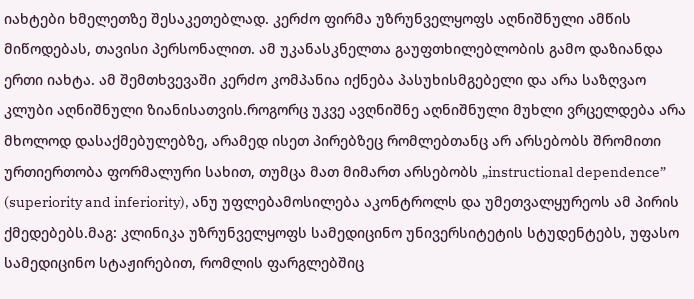იახტები ხმელეთზე შესაკეთებლად. კერძო ფირმა უზრუნველყოფს აღნიშნული ამწის მიწოდებას, თავისი პერსონალით. ამ უკანასკნელთა გაუფთხილებლობის გამო დაზიანდა ერთი იახტა. ამ შემთხვევაში კერძო კომპანია იქნება პასუხისმგებელი და არა საზღვაო კლუბი აღნიშნული ზიანისათვის.როგორც უკვე ავღნიშნე აღნიშნული მუხლი ვრცელდება არა მხოლოდ დასაქმებულებზე, არამედ ისეთ პირებზეც რომლებთანც არ არსებობს შრომითი ურთიერთობა ფორმალური სახით, თუმცა მათ მიმართ არსებობს „instructional dependence” (superiority and inferiority), ანუ უფლებამოსილება აკონტროლს და უმეთვალყურეოს ამ პირის ქმედებებს.მაგ: კლინიკა უზრუნველყოფს სამედიცინო უნივერსიტეტის სტუდენტებს, უფასო სამედიცინო სტაჟირებით, რომლის ფარგლებშიც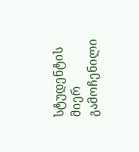სტუდენტის მიერ გამოჩენილი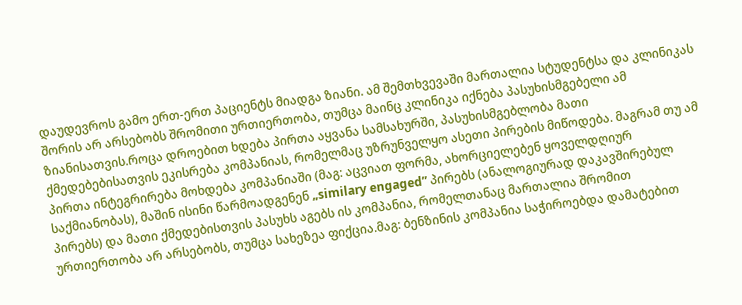დაუდევროს გამო ერთ-ერთ პაციენტს მიადგა ზიანი. ამ შემთხვევაში მართალია სტუდენტსა და კლინიკას შორის არ არსებობს შრომითი ურთიერთობა, თუმცა მაინც კლინიკა იქნება პასუხისმგებელი ამ ზიანისათვის.როცა დროებით ხდება პირთა აყვანა სამსახურში, პასუხისმგებლობა მათი ქმედებებისათვის ეკისრება კომპანიას, რომელმაც უზრუნველყო ასეთი პირების მიწოდება. მაგრამ თუ ამ პირთა ინტეგრირება მოხდება კომპანიაში (მაგ: აცვიათ ფორმა, ახორციელებენ ყოველდღიურ საქმიანობას), მაშინ ისინი წარმოადგენენ „similary engaged” პირებს (ანალოგიურად დაკავშირებულ პირებს) და მათი ქმედებისთვის პასუხს აგებს ის კომპანია, რომელთანაც მართალია შრომით ურთიერთობა არ არსებობს, თუმცა სახეზეა ფიქცია.მაგ: ბენზინის კომპანია საჭიროებდა დამატებით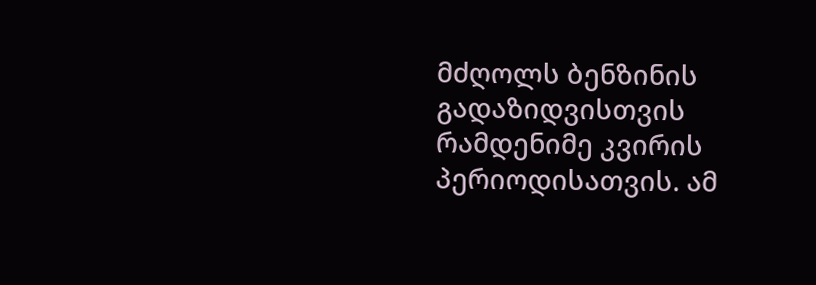მძღოლს ბენზინის გადაზიდვისთვის რამდენიმე კვირის პერიოდისათვის. ამ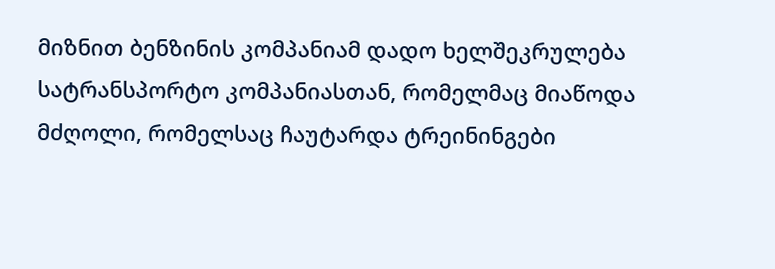მიზნით ბენზინის კომპანიამ დადო ხელშეკრულება სატრანსპორტო კომპანიასთან, რომელმაც მიაწოდა მძღოლი, რომელსაც ჩაუტარდა ტრეინინგები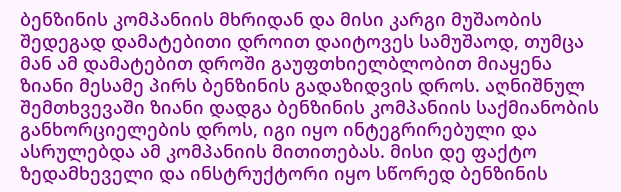ბენზინის კომპანიის მხრიდან და მისი კარგი მუშაობის შედეგად დამატებითი დროით დაიტოვეს სამუშაოდ, თუმცა მან ამ დამატებით დროში გაუფთხიელბლობით მიაყენა ზიანი მესამე პირს ბენზინის გადაზიდვის დროს. აღნიშნულ შემთხვევაში ზიანი დადგა ბენზინის კომპანიის საქმიანობის განხორციელების დროს, იგი იყო ინტეგრირებული და ასრულებდა ამ კომპანიის მითითებას. მისი დე ფაქტო ზედამხეველი და ინსტრუქტორი იყო სწორედ ბენზინის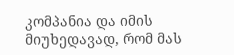კომპანია და იმის მიუხედავად, რომ მას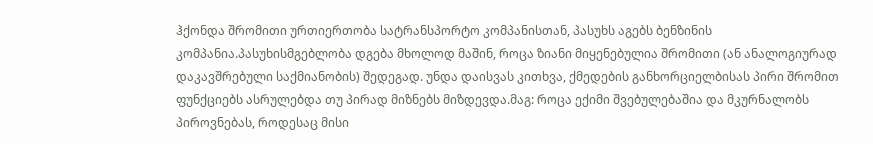ჰქონდა შრომითი ურთიერთობა სატრანსპორტო კომპანისთან, პასუხს აგებს ბენზინის კომპანია.პასუხისმგებლობა დგება მხოლოდ მაშინ, როცა ზიანი მიყენებულია შრომითი (ან ანალოგიურად დაკავშრებული საქმიანობის) შედეგად. უნდა დაისვას კითხვა, ქმედების განხორციელბისას პირი შრომით ფუნქციებს ასრულებდა თუ პირად მიზნებს მიზდევდა.მაგ: როცა ექიმი შვებულებაშია და მკურნალობს პიროვნებას, როდესაც მისი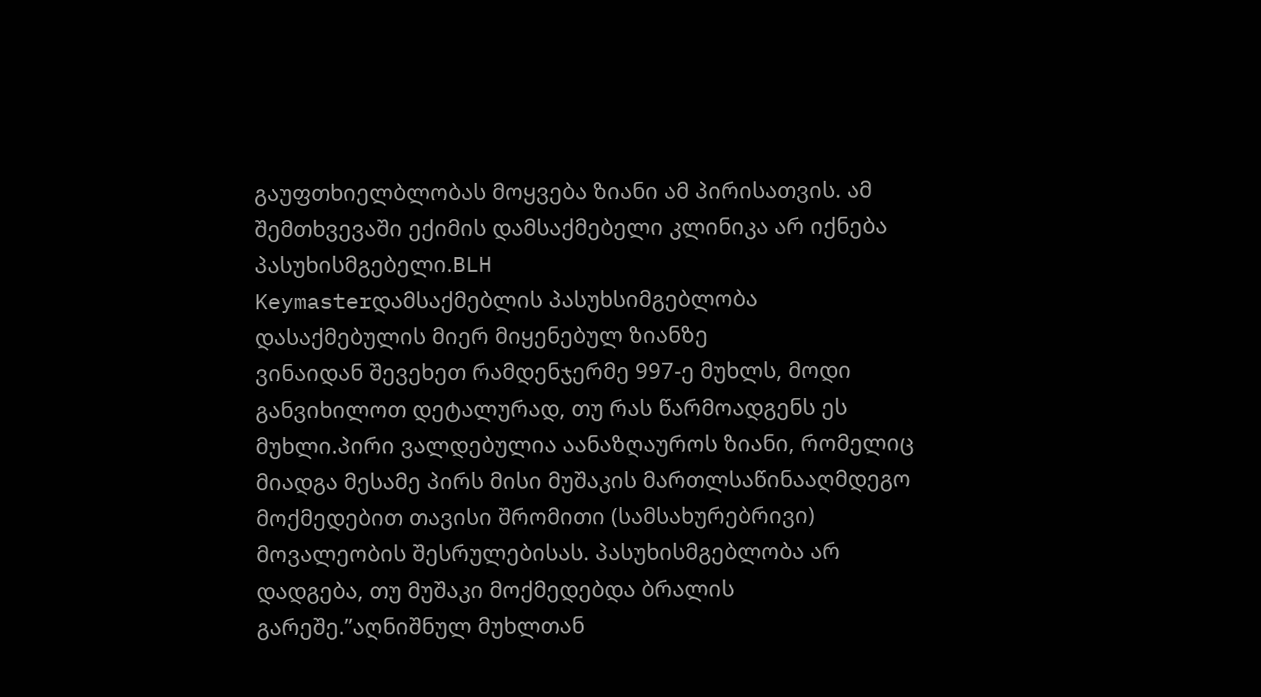გაუფთხიელბლობას მოყვება ზიანი ამ პირისათვის. ამ შემთხვევაში ექიმის დამსაქმებელი კლინიკა არ იქნება პასუხისმგებელი.BLH
Keymasterდამსაქმებლის პასუხსიმგებლობა დასაქმებულის მიერ მიყენებულ ზიანზე
ვინაიდან შევეხეთ რამდენჯერმე 997-ე მუხლს, მოდი განვიხილოთ დეტალურად, თუ რას წარმოადგენს ეს მუხლი.პირი ვალდებულია აანაზღაუროს ზიანი, რომელიც მიადგა მესამე პირს მისი მუშაკის მართლსაწინააღმდეგო მოქმედებით თავისი შრომითი (სამსახურებრივი) მოვალეობის შესრულებისას. პასუხისმგებლობა არ დადგება, თუ მუშაკი მოქმედებდა ბრალის გარეშე.”აღნიშნულ მუხლთან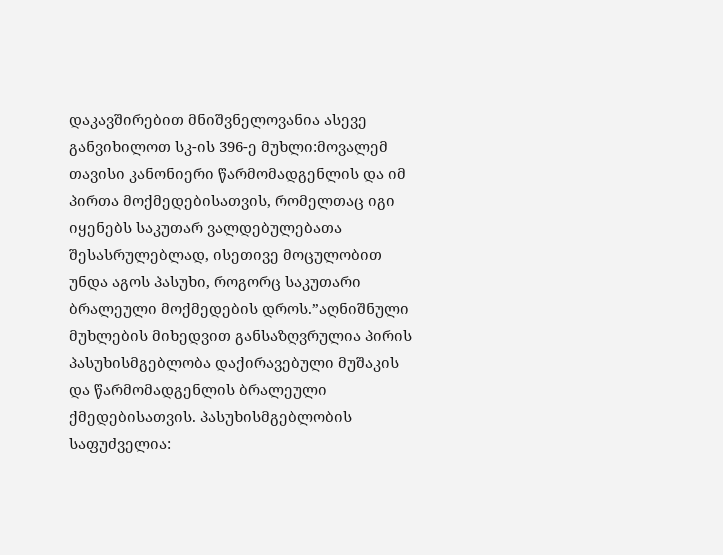დაკავშირებით მნიშვნელოვანია ასევე განვიხილოთ სკ-ის 396-ე მუხლი:მოვალემ თავისი კანონიერი წარმომადგენლის და იმ პირთა მოქმედებისათვის, რომელთაც იგი იყენებს საკუთარ ვალდებულებათა შესასრულებლად, ისეთივე მოცულობით უნდა აგოს პასუხი, როგორც საკუთარი ბრალეული მოქმედების დროს.”აღნიშნული მუხლების მიხედვით განსაზღვრულია პირის პასუხისმგებლობა დაქირავებული მუშაკის და წარმომადგენლის ბრალეული ქმედებისათვის. პასუხისმგებლობის საფუძველია: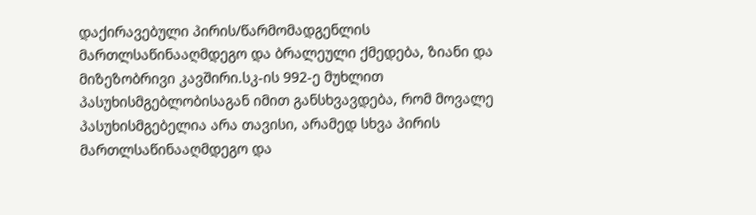დაქირავებული პირის/წარმომადგენლის მართლსაწინააღმდეგო და ბრალეული ქმედება, ზიანი და მიზეზობრივი კავშირი.სკ-ის 992-ე მუხლით პასუხისმგებლობისაგან იმით განსხვავდება, რომ მოვალე პასუხისმგებელია არა თავისი, არამედ სხვა პირის მართლსაწინააღმდეგო და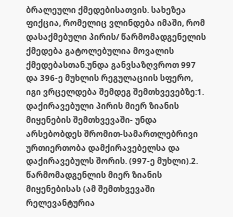ბრალეული ქმედებისათვის. სახეზეა ფიქცია, რომელიც ვლინდება იმაში, რომ დასაქმებული პირის/ წარმომადგენელის ქმედება გატოლებულია მოვალის ქმედებასთან.უნდა განვსაზღვროთ 997 და 396-ე მუხლის რეგულაციის სფერო, იგი ვრცელდება შემდეგ შემთხვევებზე:1. დაქირავებული პირის მიერ ზიანის მიყენების შემთხვევაში- უნდა არსებობდეს შრომით-სამართლებრივი ურთიერთობა დამქირავებელსა და დაქირავებულს შორის. (997-ე მუხლი).2. წარმომადგენლის მიერ ზიანის მიყენებისას (ამ შემთხვევაში რელევანტურია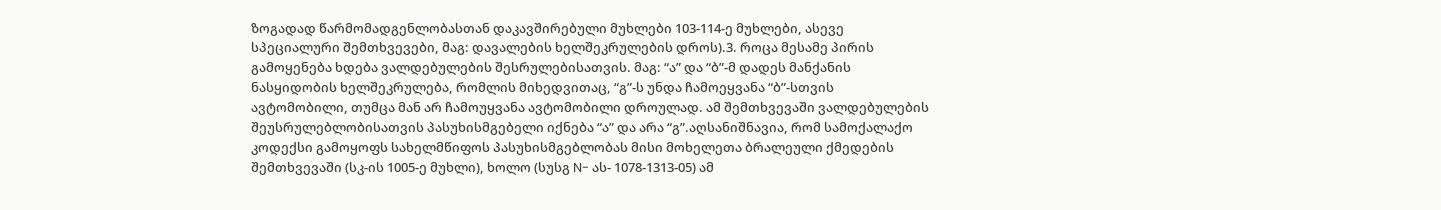ზოგადად წარმომადგენლობასთან დაკავშირებული მუხლები 103-114-ე მუხლები, ასევე სპეციალური შემთხვევები, მაგ: დავალების ხელშეკრულების დროს).3. როცა მესამე პირის გამოყენება ხდება ვალდებულების შესრულებისათვის. მაგ: “ა” და “ბ”-მ დადეს მანქანის ნასყიდობის ხელშეკრულება, რომლის მიხედვითაც, “გ”-ს უნდა ჩამოეყვანა “ბ”-სთვის ავტომობილი, თუმცა მან არ ჩამოუყვანა ავტომობილი დროულად. ამ შემთხვევაში ვალდებულების შეუსრულებლობისათვის პასუხისმგებელი იქნება “ა” და არა “გ”.აღსანიშნავია, რომ სამოქალაქო კოდექსი გამოყოფს სახელმწიფოს პასუხისმგებლობას მისი მოხელეთა ბრალეული ქმედების შემთხვევაში (სკ-ის 1005-ე მუხლი), ხოლო (სუსგ N- ას- 1078-1313-05) ამ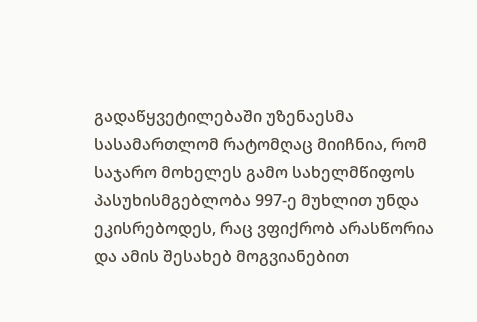გადაწყვეტილებაში უზენაესმა სასამართლომ რატომღაც მიიჩნია, რომ საჯარო მოხელეს გამო სახელმწიფოს პასუხისმგებლობა 997-ე მუხლით უნდა ეკისრებოდეს, რაც ვფიქრობ არასწორია და ამის შესახებ მოგვიანებით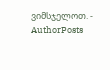ვიმსჯელოთ. -
AuthorPosts